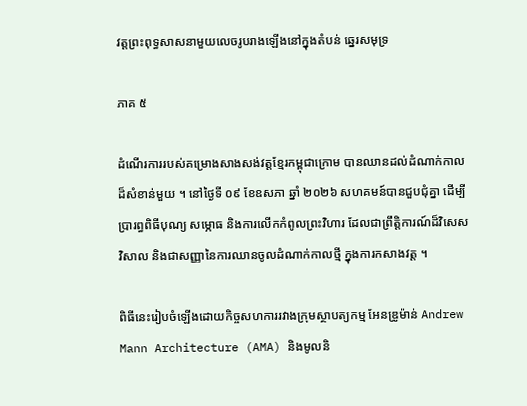វត្តព្រះពុទ្ធសាសនាមួយលេចរូបរាងឡើងនៅក្នុងតំបន់ ឆ្នេរសមុទ្រ

ភាគ ៥

ដំណើរការរបស់គម្រោងសាងសង់វត្តខ្មែរកម្ពុជាក្រោម បានឈានដល់ដំណាក់កាលដ៏សំខាន់មួយ ។ នៅថ្ងៃទី ០៩ ខែឧសភា ឆ្នាំ ២០២៦ សហគមន៍បានជួបជុំគ្នា ដើម្បីប្រារព្ធពិធីបុណ្យ សម្ភោធ និងការលើកកំពូលព្រះវិហារ ដែលជាព្រឹត្តិការណ៍ដ៏វិសេសវិសាល និងជាសញ្ញានៃការឈានចូលដំណាក់កាលថ្មី ក្នុងការកសាងវត្ត ។

ពិធីនេះរៀបចំឡើងដោយកិច្ចសហការរវាងក្រុមស្ថាបត្យកម្ម អែនឌ្រូម៉ាន់ Andrew Mann Architecture (AMA) និងមូលនិ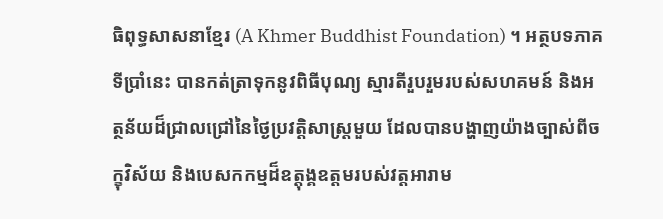ធិពុទ្ធសាសនាខ្មែរ (A Khmer Buddhist Foundation) ។ អត្ថបទភាគទីប្រាំនេះ បានកត់ត្រាទុកនូវពិធីបុណ្យ ស្មារតីរួបរួមរបស់សហគមន៍ និងអត្ថន័យដ៏ជ្រាលជ្រៅនៃថ្ងៃប្រវត្តិសាស្ត្រមួយ ដែលបានបង្ហាញយ៉ាងច្បាស់ពីចក្ខុវិស័យ និងបេសកកម្មដ៏ឧត្តុង្គឧត្តមរបស់វត្តអារាម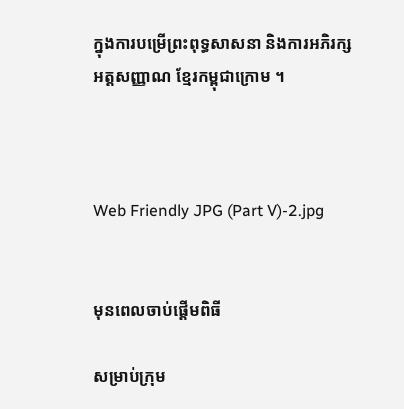ក្នុងការបម្រើព្រះពុទ្ធសាសនា និងការអភិរក្សអត្តសញ្ញាណ ខ្មែរកម្ពុជាក្រោម ។



Web Friendly JPG (Part V)-2.jpg


មុនពេលចាប់ផ្តើមពិធី

សម្រាប់ក្រុម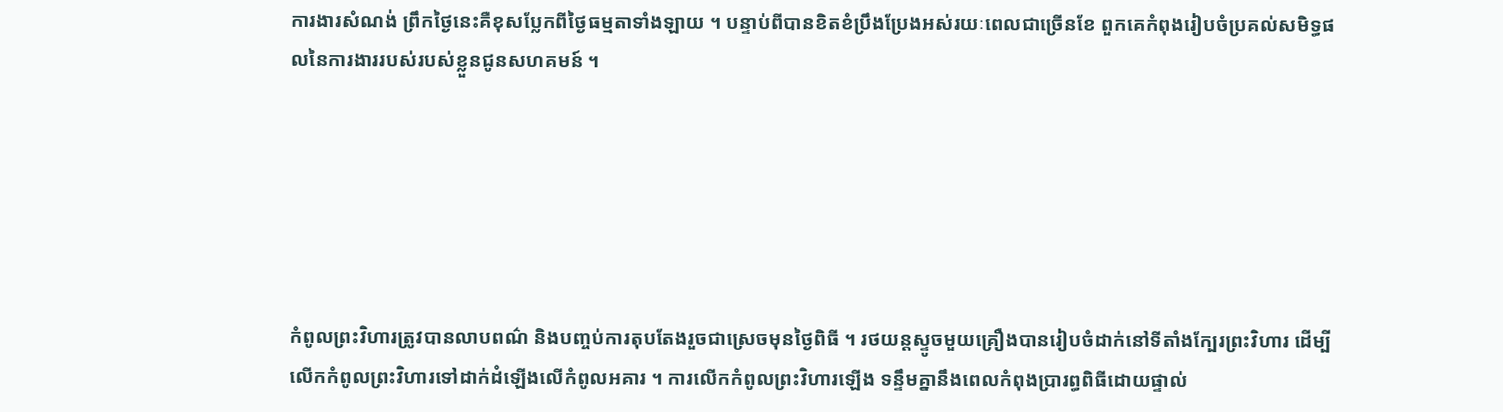ការងារសំណង់ ព្រឹកថ្ងៃនេះគឺខុសប្លែកពីថ្ងៃធម្មតាទាំងឡាយ ។ បន្ទាប់ពីបានខិតខំប្រឹងប្រែងអស់រយៈពេលជាច្រើនខែ ពួកគេកំពុងរៀបចំប្រគល់សមិទ្ធផលនៃការងាររបស់របស់ខ្លួនជូនសហគមន៍ ។






កំពូលព្រះវិហារត្រូវបានលាបពណ៌ និងបញ្ចប់ការតុបតែងរួចជាស្រេចមុនថ្ងៃពិធី ។ រថយន្តស្ទូចមួយគ្រឿងបានរៀបចំដាក់នៅទីតាំងក្បែរព្រះវិហារ ដើម្បីលើកកំពូលព្រះវិហារទៅដាក់ដំឡើងលើកំពូលអគារ ។ ការលើកកំពូលព្រះវិហារឡើង ទន្ទឹមគ្នានឹងពេលកំពុងប្រារព្ធពិធីដោយផ្ទាល់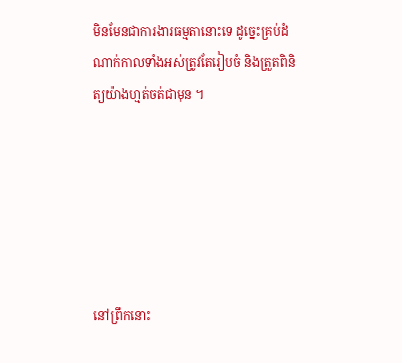មិនមែនជាការងារធម្មតានោះទេ ដូច្នេះគ្រប់ដំណាក់កាលទាំងអស់ត្រូវតែរៀបចំ និងត្រួតពិនិត្យយ៉ាងហ្មត់ចត់ជាមុន ។






នៅព្រឹកនោះ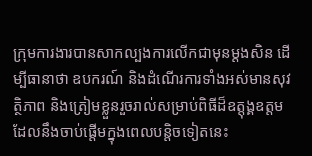ក្រុមការងារបានសាកល្បងការលើកជាមុនម្តងសិន ដើម្បីធានាថា ឧបករណ៍ និងដំណើរការទាំងអស់មានសុវត្ថិភាព និងត្រៀមខ្លួនរួចរាល់សម្រាប់ពិធីដ៏ឧត្តុង្គឧត្តម ដែលនឹងចាប់ផ្តើមក្នុងពេលបន្តិចទៀតនេះ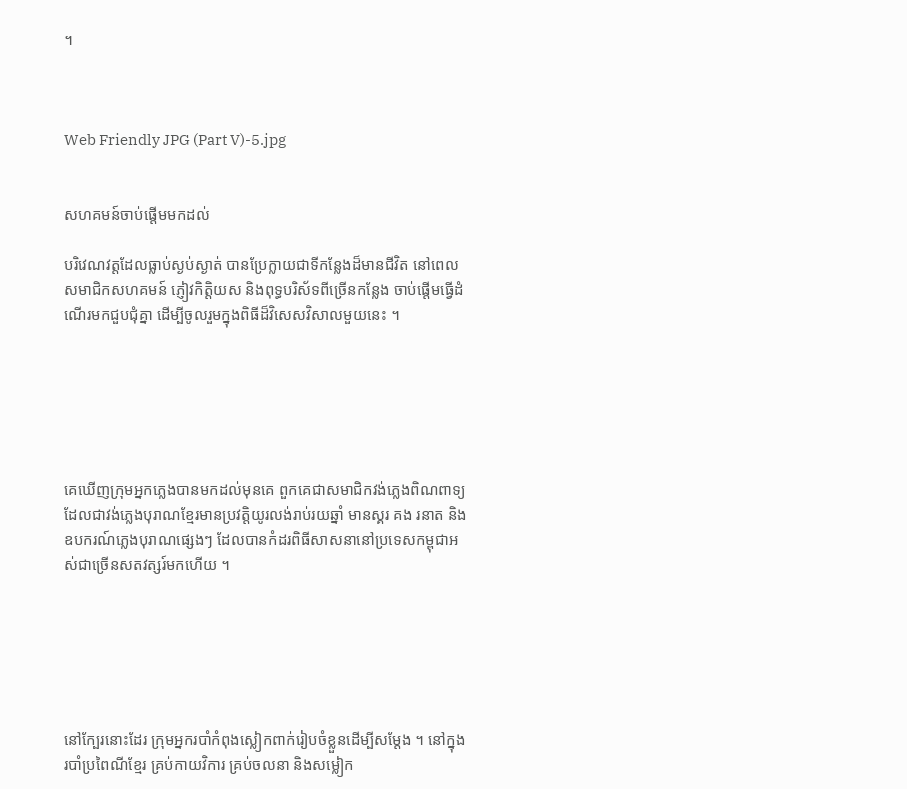។



Web Friendly JPG (Part V)-5.jpg


សហគមន៍ចាប់ផ្តើមមកដល់

បរិវេណវត្តដែលធ្លាប់ស្ងប់ស្ងាត់ បានប្រែក្លាយជាទីកន្លែងដ៏មានជីវិត នៅពេលសមាជិកសហគមន៍ ភ្ញៀវកិត្តិយស និងពុទ្ធបរិស័ទពីច្រើនកន្លែង ចាប់ផ្តើមធ្វើដំណើរមកជួបជុំគ្នា ដើម្បីចូលរួមក្នុងពិធីដ៏វិសេសវិសាលមួយនេះ ។






គេឃើញក្រុមអ្នកភ្លេងបានមកដល់មុនគេ ពួកគេជាសមាជិកវង់ភ្លេងពិណពាទ្យ ដែលជាវង់ភ្លេងបុរាណខ្មែរមានប្រវត្តិយូរលង់រាប់រយឆ្នាំ មានស្គរ គង រនាត និងឧបករណ៍ភ្លេងបុរាណផ្សេងៗ ដែលបានកំដរពិធីសាសនានៅប្រទេសកម្ពុជាអស់ជាច្រើនសតវត្សរ៍មកហើយ ។






នៅក្បែរនោះដែរ ក្រុមអ្នករបាំកំពុងស្លៀកពាក់រៀបចំខ្លួនដើម្បីសម្តែង ។ នៅក្នុងរបាំប្រពៃណីខ្មែរ គ្រប់កាយវិការ គ្រប់ចលនា និងសម្លៀក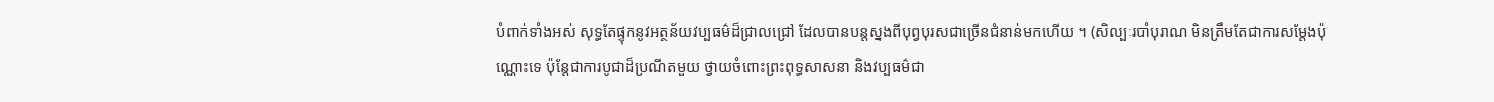បំពាក់ទាំងអស់ សុទ្ធតែផ្ទុកនូវអត្ថន័យវប្បធម៌ដ៏ជ្រាលជ្រៅ ដែលបានបន្តស្នងពីបុព្វបុរសជាច្រើនជំនាន់មកហើយ ។ (សិល្បៈរបាំបុរាណ មិនត្រឹមតែជាការសម្តែងប៉ុណ្ណោះទេ ប៉ុន្តែជាការបូជាដ៏ប្រណីតមួយ ថ្វាយចំពោះព្រះពុទ្ធសាសនា និងវប្បធម៌ជា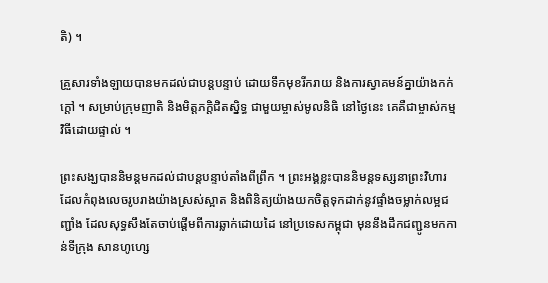តិ) ។

គ្រួសារទាំងឡាយបានមកដល់ជាបន្តបន្ទាប់ ដោយទឹកមុខរីករាយ និងការស្វាគមន៍គ្នាយ៉ាងកក់ក្តៅ ។ សម្រាប់ក្រុមញាតិ និងមិត្តភក្តិជិតស្និទ្ធ ជាមួយម្ចាស់មូលនិធិ នៅថ្ងៃនេះ គេគឺជាម្ចាស់កម្មវិធីដោយផ្ទាល់ ។

ព្រះសង្ឃបាននិមន្តមកដល់ជាបន្តបន្ទាប់តាំងពីព្រឹក ។ ព្រះអង្គខ្លះបាននិមន្តទស្សនាព្រះវិហារ ដែលកំពុងលេចរូបរាងយ៉ាងស្រស់ស្អាត និងពិនិត្យយ៉ាងយកចិត្តទុកដាក់នូវផ្ទាំងចម្លាក់លម្អជញ្ជាំង ដែលសុទ្ធសឹងតែចាប់ផ្តើមពីការឆ្លាក់ដោយដៃ នៅប្រទេសកម្ពុជា មុននឹងដឹកជញ្ជូនមកកាន់ទីក្រុង សានហូហ្សេ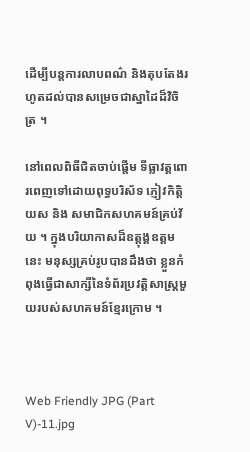ដើម្បីបន្តការលាបពណ៌ និងតុបតែងរហូតដល់បានសម្រេចជាស្នាដៃដ៏វិចិត្រ ។

នៅពេលពិធីជិតចាប់ផ្តើម ទីធ្លាវត្តពោរពេញទៅដោយពុទ្ធបរិស័ទ ភ្ញៀវកិត្តិយស និង សមាជិកសហគមន៍គ្រប់វ័យ ។ ក្នុងបរិយាកាសដ៏ឧត្តុង្គឧត្តមនេះ មនុស្សគ្រប់រូបបានដឹងថា ខ្លួនកំពុងធ្វើជាសាក្សីនៃទំព័រប្រវត្តិសាស្ត្រមួយរបស់សហគមន៍ខ្មែរក្រោម ។



Web Friendly JPG (Part V)-11.jpg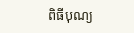ពិធីបុណ្យ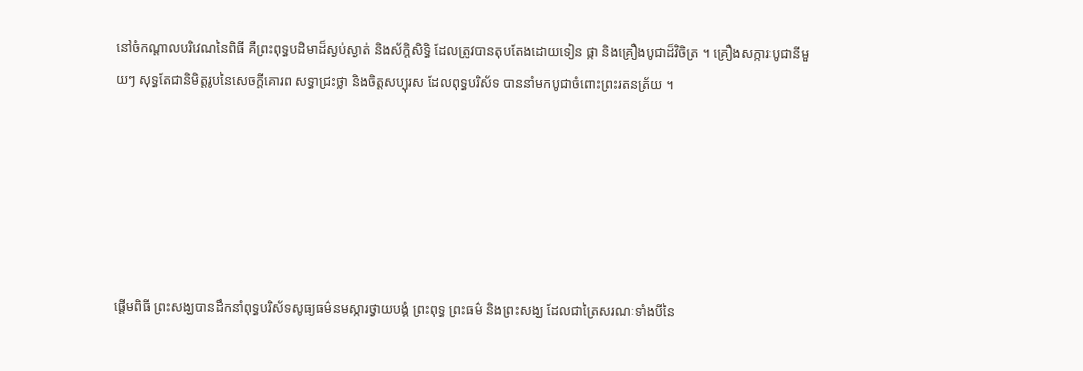នៅចំកណ្តាលបរិវេណនៃពិធី គឺព្រះពុទ្ធបដិមាដ៏ស្ងប់ស្ងាត់ និងស័ក្តិសិទ្ធិ ដែលត្រូវបានតុបតែងដោយទៀន ផ្កា និងគ្រឿងបូជាដ៏វិចិត្រ ។ គ្រឿងសក្ការៈបូជានីមួយៗ សុទ្ធតែជានិមិត្តរូបនៃសេចក្តីគោរព សទ្ធាជ្រះថ្លា និងចិត្តសប្បុរស ដែលពុទ្ធបរិស័ទ បាននាំមកបូជាចំពោះព្រះរតនត្រ័យ ។






ផ្តើមពិធី ព្រះសង្ឃបានដឹកនាំពុទ្ធបរិស័ទសូធ្យធម៌នមស្ការថ្វាយបង្គំ ព្រះពុទ្ធ ព្រះធម៌ និងព្រះសង្ឃ ដែលជាត្រៃសរណៈទាំងបីនៃ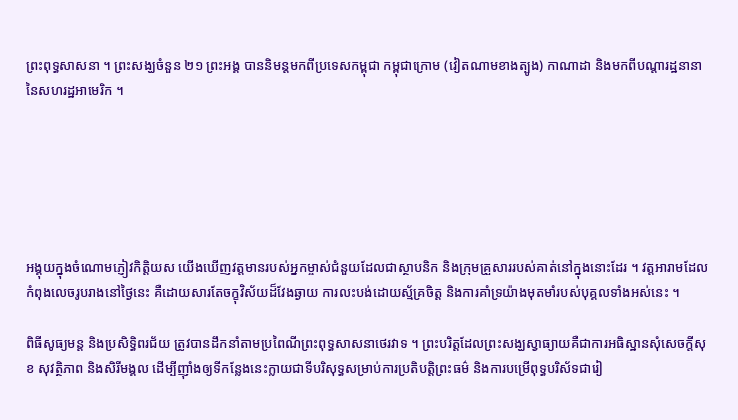ព្រះពុទ្ធសាសនា ។ ព្រះសង្ឃចំនួន ២១ ព្រះអង្គ បាននិមន្តមកពីប្រទេសកម្ពុជា កម្ពុជាក្រោម (វៀតណាមខាងត្បូង) កាណាដា និងមកពីបណ្តារដ្ឋនានានៃសហរដ្ឋអាមេរិក ។






អង្គុយក្នុងចំណោមភ្ញៀវកិត្តិយស យើងឃើញវត្តមានរបស់អ្នកម្ចាស់ជំនួយដែលជាស្ថាបនិក និងក្រុមគ្រួសាររបស់គាត់នៅក្នុងនោះដែរ ។ វត្តអារាមដែលកំពុងលេចរូបរាងនៅថ្ងៃនេះ គឺដោយសារតែចក្ខុវិស័យដ៏វែងឆ្ងាយ ការលះបង់ដោយស្ម័គ្រចិត្ត និងការគាំទ្រយ៉ាងមុតមាំរបស់បុគ្គលទាំងអស់នេះ ។

ពិធីសូធ្យមន្ត និងប្រសិទ្ធិពរជ័យ ត្រូវបានដឹកនាំតាមប្រពៃណីព្រះពុទ្ធសាសនាថេរវាទ ។ ព្រះបរិត្តដែលព្រះសង្ឃស្វាធ្យាយគឺជាការអធិស្ឋានសុំសេចក្តីសុខ សុវត្ថិភាព និងសិរីមង្គល ដើម្បីញ៉ាំងឲ្យទីកន្លែងនេះក្លាយជាទីបរិសុទ្ធសម្រាប់ការប្រតិបត្តិព្រះធម៌ និងការបម្រើពុទ្ធបរិស័ទជារៀ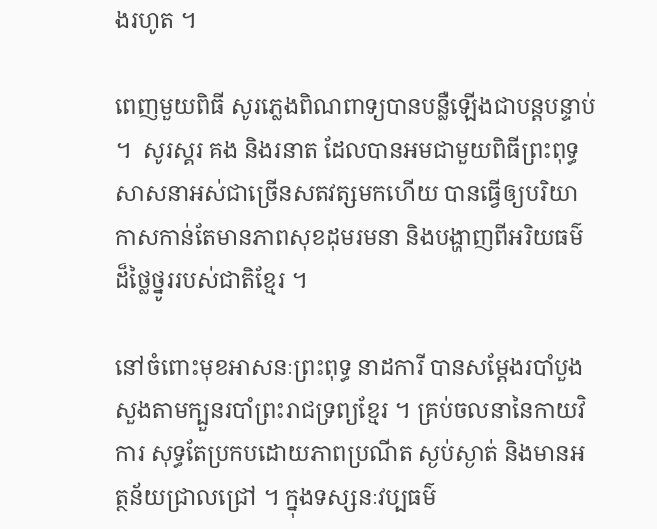ងរហូត ។

ពេញមួយពិធី សូរភ្លេងពិណពាទ្យបានបន្លឺឡើងជាបន្តបន្ទាប់ ។  សូរស្គរ គង និងរនាត ដែលបានអមជាមួយពិធីព្រះពុទ្ធសាសនាអស់ជាច្រើនសតវត្សមកហើយ បានធ្វើឲ្យបរិយាកាសកាន់តែមានភាពសុខដុមរមនា និងបង្ហាញពីអរិយធម៌ដ៏ថ្លៃថ្នូររបស់ជាតិខ្មែរ ។

នៅចំពោះមុខអាសនៈព្រះពុទ្ធ នាដការី បានសម្តែងរបាំបួងសួងតាមក្បួនរបាំព្រះរាជទ្រព្យខ្មែរ ។ គ្រប់ចលនានៃកាយវិការ សុទ្ធតែប្រកបដោយភាពប្រណីត ស្ងប់ស្ងាត់ និងមានអត្ថន័យជ្រាលជ្រៅ ។ ក្នុងទស្សនៈវប្បធម៌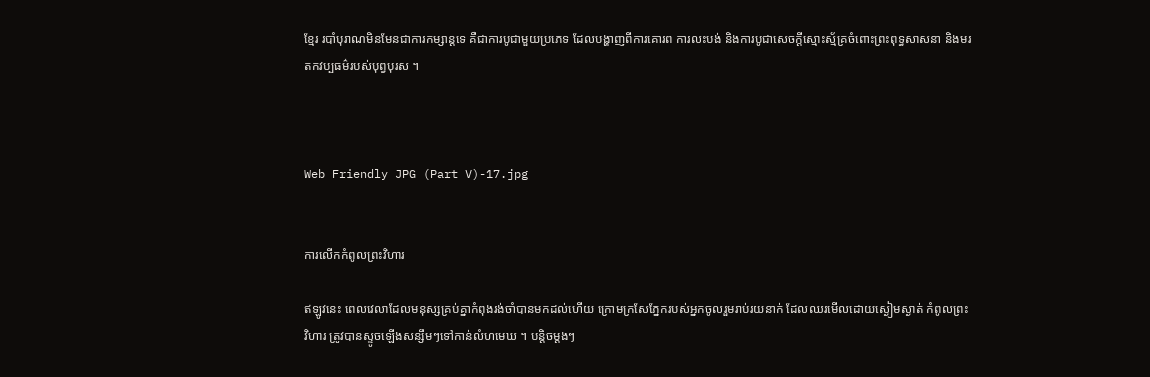ខ្មែរ របាំបុរាណមិនមែនជាការកម្សាន្តទេ គឺជាការបូជាមួយប្រភេទ ដែលបង្ហាញពីការគោរព ការលះបង់ និងការបូជាសេចក្តីស្មោះស្ម័គ្រចំពោះព្រះពុទ្ធសាសនា និងមរតកវប្បធម៌របស់បុព្វបុរស ។



Web Friendly JPG (Part V)-17.jpg


ការលើកកំពូលព្រះវិហារ

ឥឡូវនេះ ពេលវេលាដែលមនុស្សគ្រប់គ្នាកំពុងរង់ចាំបានមកដល់ហើយ ក្រោមក្រសែភ្នែករបស់អ្នកចូលរួមរាប់រយនាក់ ដែលឈរមើលដោយស្ងៀមស្ងាត់ កំពូលព្រះវិហារ ត្រូវបានស្ទូចឡើងសន្សឹមៗទៅកាន់លំហមេឃ ។ បន្តិចម្តងៗ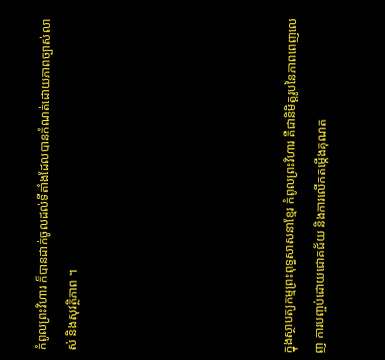កំពូលព្រះវិហារ ក៏បានដាក់ចូលដល់ទីតាំងដែលបានកំណត់ដោយភាពច្បាស់លាស់ និងសុវត្ថិភាព ។






ក្នុងស្ថាបត្យកម្មព្រះពុទ្ធសាសនាខ្មែរ កំពូលព្រះវិហារ គឺជានិមិត្តរូបនៃភាពពេញលេញ ការបញ្ចប់ដោយជោគជ័យ និងការលើកតម្កើងគុណត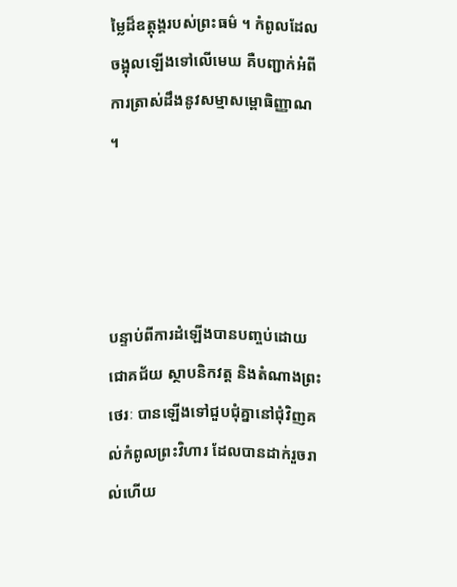ម្លៃដ៏ឧត្តុង្គរបស់ព្រះធម៌ ។ កំពូលដែលចង្អុលឡើងទៅលើមេឃ គឺបញ្ជាក់អំពីការត្រាស់ដឹងនូវសម្មាសម្ពោធិញ្ញាណ ។




បន្ទាប់ពីការដំឡើងបានបញ្ចប់ដោយជោគជ័យ ស្ថាបនិកវត្ត និងតំណាងព្រះថេរៈ បានឡើងទៅជួបជុំគ្នានៅជុំវិញគល់កំពូលព្រះវិហារ ដែលបានដាក់រួចរាល់ហើយ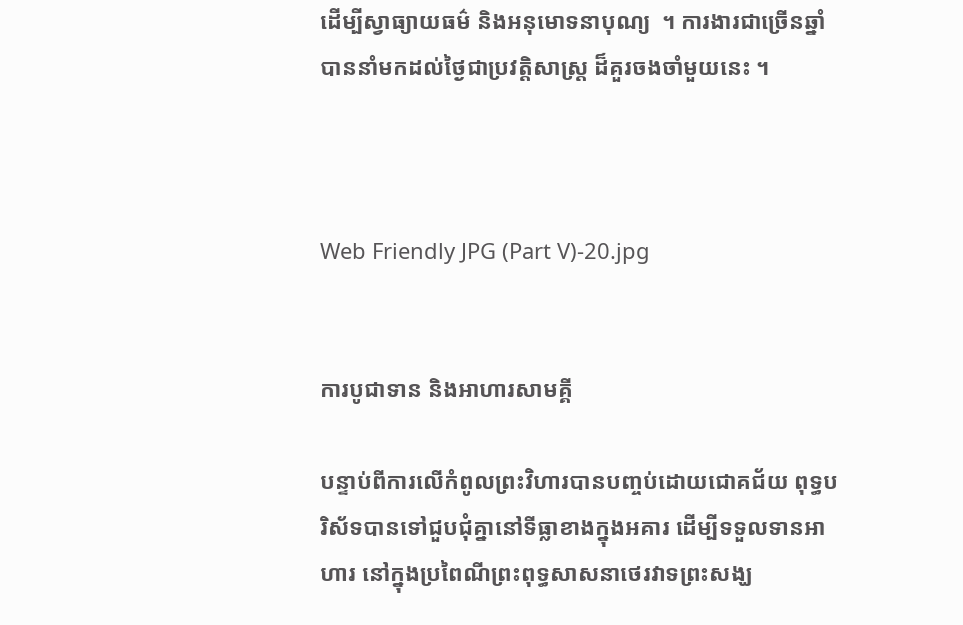ដើម្បីស្វាធ្យាយធម៌ និងអនុមោទនាបុណ្យ  ។ ការងារជាច្រើនឆ្នាំ បាននាំមកដល់ថ្ងៃជាប្រវត្តិសាស្ត្រ ដ៏គួរចងចាំមួយនេះ ។



Web Friendly JPG (Part V)-20.jpg


ការបូជាទាន និងអាហារសាមគ្គី

បន្ទាប់ពីការលើកំពូលព្រះវិហារបានបញ្ចប់ដោយជោគជ័យ ពុទ្ធបរិស័ទបានទៅជួបជុំគ្នានៅទីធ្លាខាងក្នុងអគារ ដើម្បីទទួលទានអាហារ នៅក្នុងប្រពៃណីព្រះពុទ្ធសាសនាថេរវាទព្រះសង្ឃ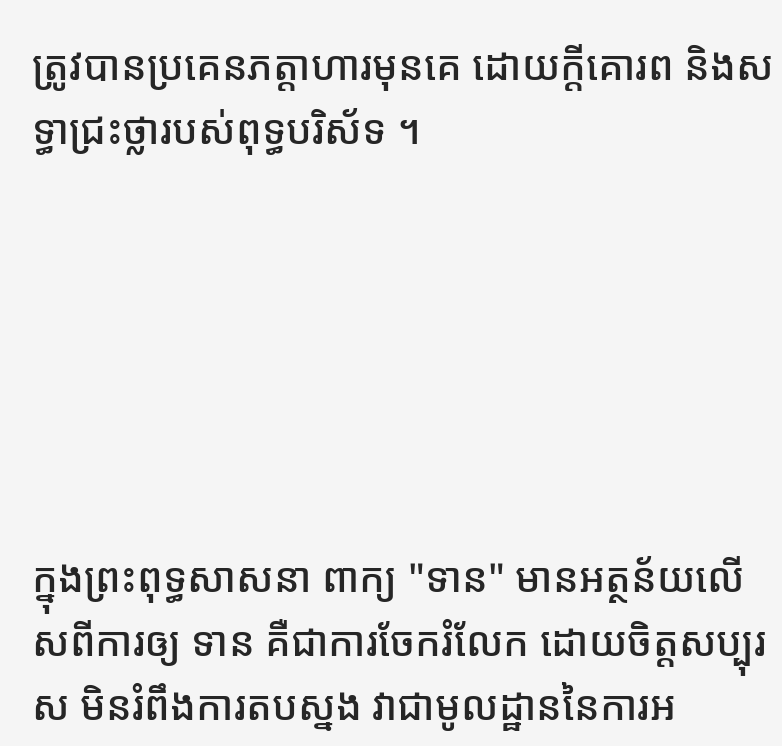ត្រូវបានប្រគេនភត្តាហារមុនគេ ដោយក្តីគោរព និងសទ្ធាជ្រះថ្លារបស់ពុទ្ធបរិស័ទ ។






ក្នុងព្រះពុទ្ធសាសនា ពាក្យ "ទាន" មានអត្ថន័យលើសពីការឲ្យ ទាន គឺជាការចែករំលែក ដោយចិត្តសប្បុរស មិនរំពឹងការតបស្នង វាជាមូលដ្ឋាននៃការអ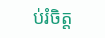ប់រំចិត្ត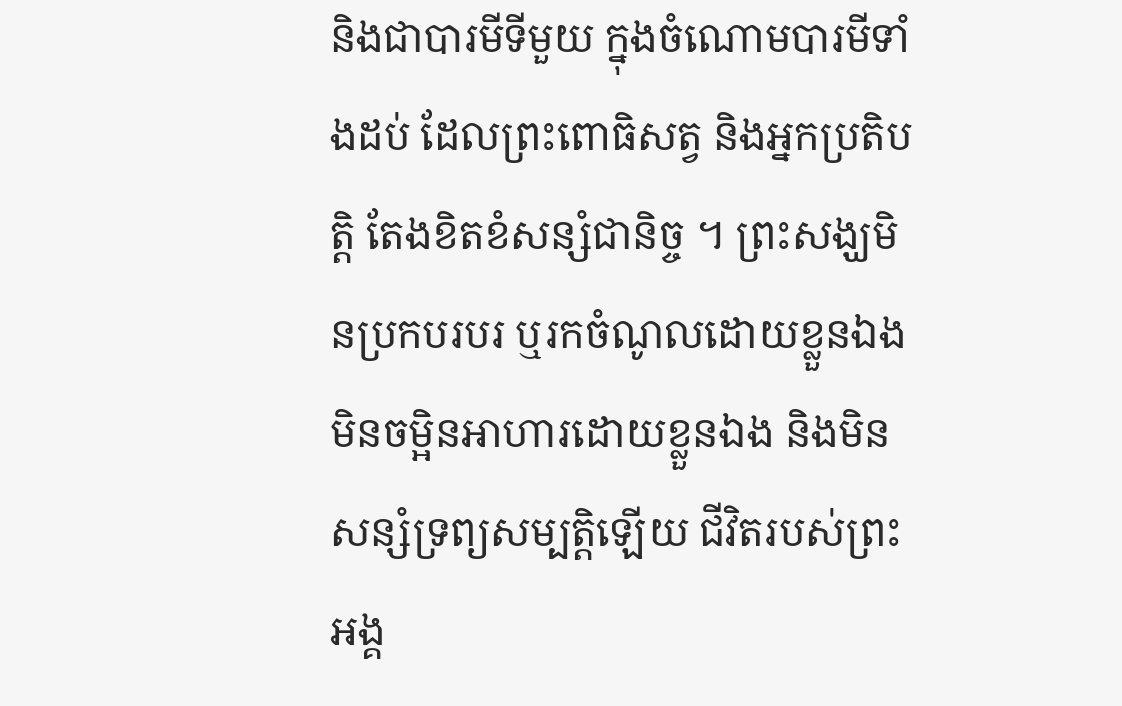និងជាបារមីទីមួយ ក្នុងចំណោមបារមីទាំងដប់ ដែលព្រះពោធិសត្វ និងអ្នកប្រតិបត្តិ តែងខិតខំសន្សំជានិច្ច ។ ព្រះសង្ឃមិនប្រកបរបរ ឬរកចំណូលដោយខ្លួនឯង មិនចម្អិនអាហារដោយខ្លួនឯង និងមិនសន្សំទ្រព្យសម្បត្តិឡើយ ជីវិតរបស់ព្រះអង្គ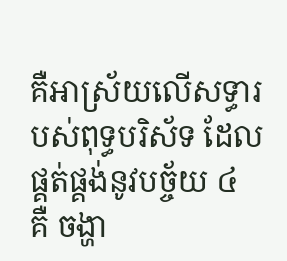គឺអាស្រ័យលើសទ្ធារបស់ពុទ្ធបរិស័ទ ដែលផ្គត់ផ្គង់នូវបច្ច័យ ៤ គឺ ចង្ហា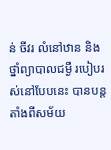ន់ ចីវរ លំនៅឋាន និងថ្នាំព្យាបាលជម្ងឺ របៀបរស់នៅបែបនេះ បានបន្តតាំងពីសម័យ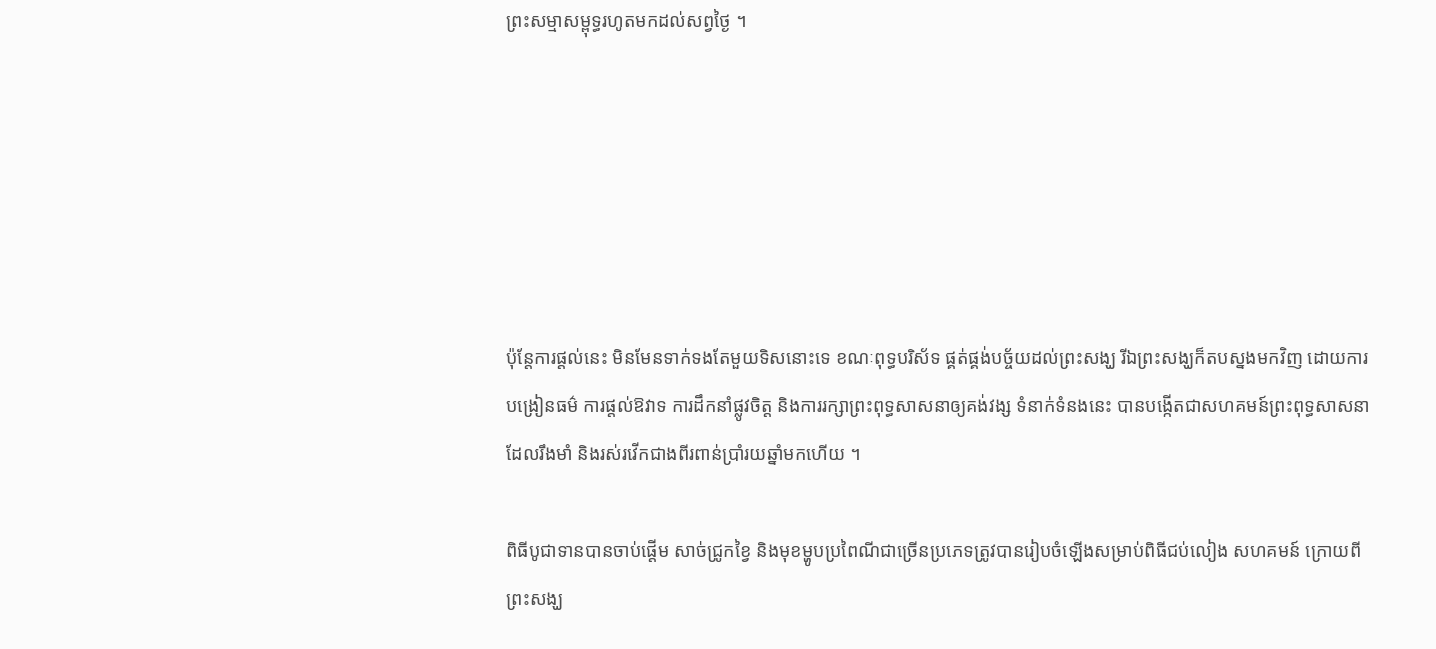ព្រះសម្មាសម្ពុទ្ធរហូតមកដល់សព្វថ្ងៃ ។






ប៉ុន្តែការផ្តល់នេះ មិនមែនទាក់ទងតែមួយទិសនោះទេ ខណៈពុទ្ធបរិស័ទ ផ្គត់ផ្គង់បច្ច័យដល់ព្រះសង្ឃ រីឯព្រះសង្ឃក៏តបស្នងមកវិញ ដោយការបង្រៀនធម៌ ការផ្តល់ឱវាទ ការដឹកនាំផ្លូវចិត្ត និងការរក្សាព្រះពុទ្ធសាសនាឲ្យគង់វង្ស ទំនាក់ទំនងនេះ បានបង្កើតជាសហគមន៍ព្រះពុទ្ធសាសនាដែលរឹងមាំ និងរស់រវើកជាងពីរពាន់ប្រាំរយឆ្នាំមកហើយ ។

ពិធីបូជាទានបានចាប់ផ្តើម សាច់ជ្រូកខ្វៃ និងមុខម្ហូបប្រពៃណីជាច្រើនប្រភេទត្រូវបានរៀបចំឡើងសម្រាប់ពិធីជប់លៀង សហគមន៍ ក្រោយពីព្រះសង្ឃ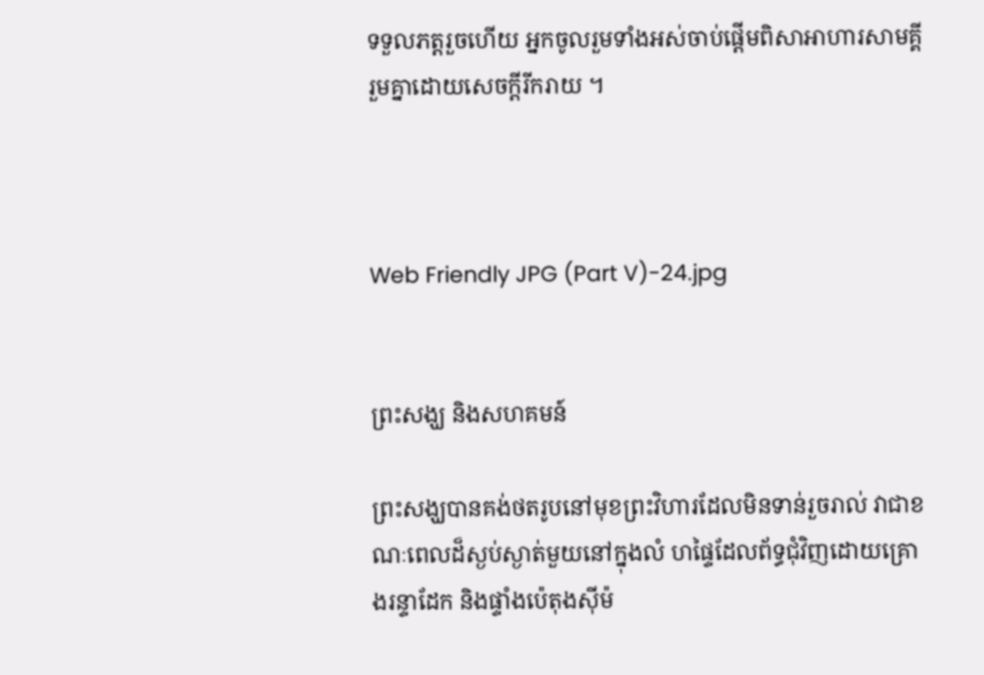ទទួលភត្តរួចហើយ អ្នកចូលរួមទាំងអស់ចាប់ផ្តើមពិសាអាហារសាមគ្គី រួមគ្នាដោយសេចក្តីរីករាយ ។



Web Friendly JPG (Part V)-24.jpg


ព្រះសង្ឃ និងសហគមន៍

ព្រះសង្ឃបានគង់ថតរូបនៅមុខព្រះវិហារដែលមិនទាន់រួចរាល់ វាជាខណៈពេលដ៏ស្ងប់ស្ងាត់មួយនៅក្នុងលំ ហផ្ទៃដែលព័ទ្ធជុំវិញដោយគ្រោងរន្ទាដែក និងផ្ទាំងប៉េតុងស៊ីម៉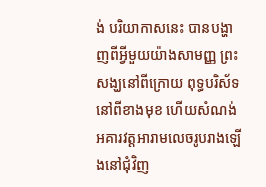ង់ បរិយាកាសនេះ បានបង្ហាញពីអ្វីមួយយ៉ាងសាមញ្ញ ព្រះសង្ឃនៅពីក្រោយ ពុទ្ធបរិស័ទនៅពីខាងមុខ ហើយសំណង់អគារវត្តអារាមលេចរូបរាងឡើងនៅជុំវិញ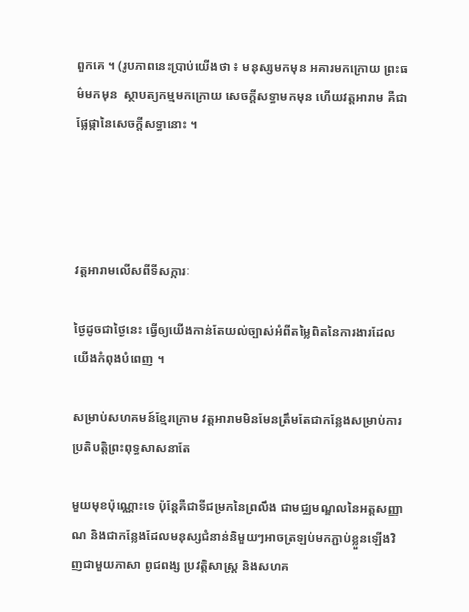ពួកគេ ។ (រូបភាពនេះប្រាប់យើងថា ៖ មនុស្សមកមុន អគារមកក្រោយ ព្រះធម៌មកមុន  ស្ថាបត្យកម្មមកក្រោយ សេចក្តីសទ្ធាមកមុន ហើយវត្តអារាម គឺជាផ្លែផ្កានៃសេចក្តីសទ្ធានោះ ។




វត្តអារាមលើសពីទីសក្ការៈ

ថ្ងៃដូចជាថ្ងៃនេះ ធ្វើឲ្យយើងកាន់តែយល់ច្បាស់អំពីតម្លៃពិតនៃការងារដែលយើងកំពុងបំពេញ ។

សម្រាប់សហគមន៍ខ្មែរក្រោម វត្តអារាមមិនមែនត្រឹមតែជាកន្លែងសម្រាប់ការប្រតិបត្តិព្រះពុទ្ធសាសនាតែ

មួយមុខប៉ុណ្ណោះទេ ប៉ុន្តែគឺជាទីជម្រកនៃព្រលឹង ជាមជ្ឈមណ្ឌលនៃអត្តសញ្ញាណ និងជាកន្លែងដែលមនុស្សជំនាន់និមួយៗអាចត្រឡប់មកភ្ជាប់ខ្លួនឡើងវិញជាមួយភាសា ពូជពង្ស ប្រវត្តិសាស្រ្ត និងសហគ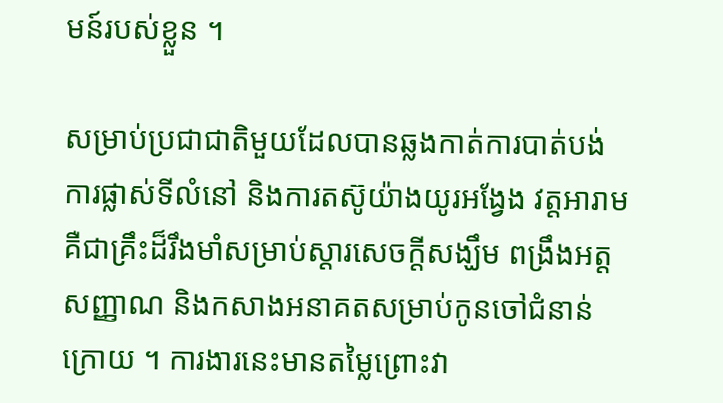មន៍របស់ខ្លួន ។

សម្រាប់ប្រជាជាតិមួយដែលបានឆ្លងកាត់ការបាត់បង់ ការផ្លាស់ទីលំនៅ និងការតស៊ូយ៉ាងយូរអង្វែង វត្តអារាមគឺជាគ្រឹះដ៏រឹងមាំសម្រាប់ស្តារសេចក្តីសង្ឃឹម ពង្រឹងអត្តសញ្ញាណ និងកសាងអនាគតសម្រាប់កូនចៅជំនាន់ក្រោយ ។ ការងារនេះមានតម្លៃព្រោះវា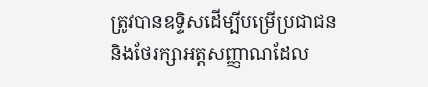ត្រូវបានឧទ្ទិសដើម្បីបម្រើប្រជាជន និងថែរក្សាអត្តសញ្ញាណដែល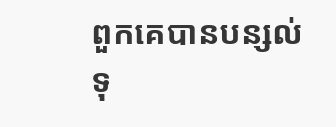ពួកគេបានបន្សល់ទុ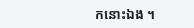កនោះឯង ។